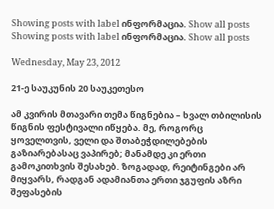Showing posts with label ინფორმაცია. Show all posts
Showing posts with label ინფორმაცია. Show all posts

Wednesday, May 23, 2012

21-ე საუკუნის 20 საუკეთესო

ამ კვირის მთავარი თემა წიგნებია – ხვალ თბილისის წიგნის ფესტივალი იწყება. მე, როგორც ყოველთვის, ველი და შთაბეჭდილებების გაზიარებასაც ვაპირებ; მანამდე კი ერთი გამოკითხვის შესახებ. ზოგადად, რეიტინგები არ მიყვარს, რადგან ადამიანთა ერთი ჯგუფის აზრი შეფასების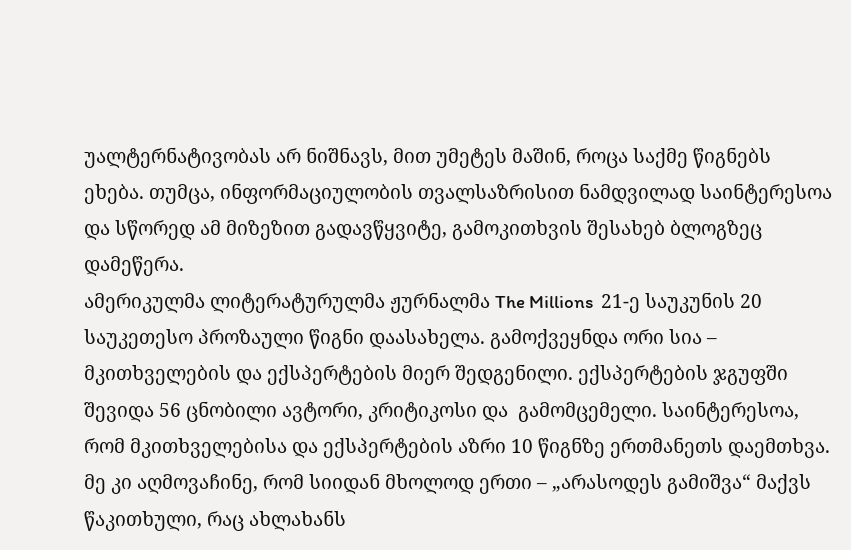უალტერნატივობას არ ნიშნავს, მით უმეტეს მაშინ, როცა საქმე წიგნებს ეხება. თუმცა, ინფორმაციულობის თვალსაზრისით ნამდვილად საინტერესოა და სწორედ ამ მიზეზით გადავწყვიტე, გამოკითხვის შესახებ ბლოგზეც დამეწერა.
ამერიკულმა ლიტერატურულმა ჟურნალმა The Millions  21-ე საუკუნის 20 საუკეთესო პროზაული წიგნი დაასახელა. გამოქვეყნდა ორი სია – მკითხველების და ექსპერტების მიერ შედგენილი. ექსპერტების ჯგუფში შევიდა 56 ცნობილი ავტორი, კრიტიკოსი და  გამომცემელი. საინტერესოა, რომ მკითხველებისა და ექსპერტების აზრი 10 წიგნზე ერთმანეთს დაემთხვა. მე კი აღმოვაჩინე, რომ სიიდან მხოლოდ ერთი – „არასოდეს გამიშვა“ მაქვს წაკითხული, რაც ახლახანს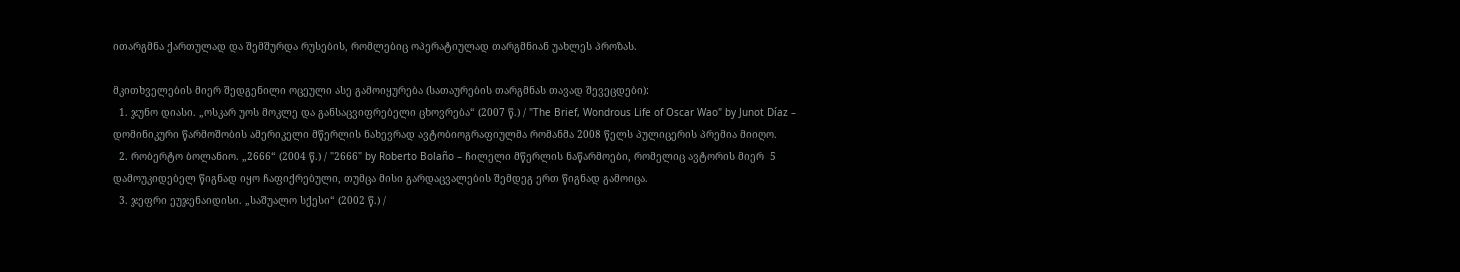ითარგმნა ქართულად და შემშურდა რუსების, რომლებიც ოპერატიულად თარგმნიან უახლეს პროზას.

მკითხველების მიერ შედგენილი ოცეული ასე გამოიყურება (სათაურების თარგმნას თავად შევეცდები):
  1. ჯუნო დიასი. „ოსკარ უოს მოკლე და განსაცვიფრებელი ცხოვრება“ (2007 წ.) / "The Brief, Wondrous Life of Oscar Wao" by Junot Díaz – დომინიკური წარმოშობის ამერიკელი მწერლის ნახევრად ავტობიოგრაფიულმა რომანმა 2008 წელს პულიცერის პრემია მიიღო.
  2. რობერტო ბოლანიო. „2666“ (2004 წ.) / "2666" by Roberto Bolaño – ჩილელი მწერლის ნაწარმოები, რომელიც ავტორის მიერ  5 დამოუკიდებელ წიგნად იყო ჩაფიქრებული, თუმცა მისი გარდაცვალების შემდეგ ერთ წიგნად გამოიცა.
  3. ჯეფრი ეუჯენაიდისი. „საშუალო სქესი“ (2002 წ.) /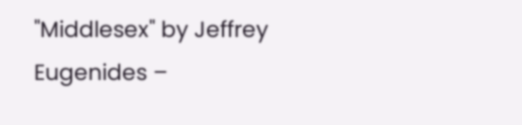"Middlesex" by Jeffrey Eugenides –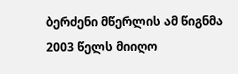ბერძენი მწერლის ამ წიგნმა 2003 წელს მიიღო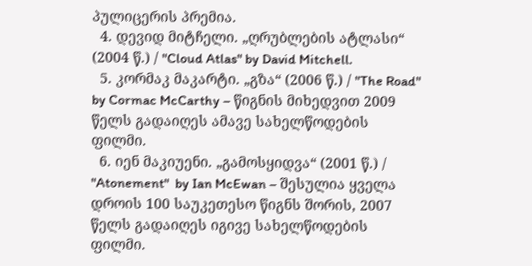პულიცერის პრემია.
  4. დევიდ მიტჩელი. „ღრუბლების ატლასი“ (2004 წ.) / "Cloud Atlas" by David Mitchell.
  5. კორმაკ მაკარტი. „გზა“ (2006 წ.) / "The Road" by Cormac McCarthy – წიგნის მიხედვით 2009 წელს გადაიღეს ამავე სახელწოდების ფილმი.
  6. იენ მაკიუენი. „გამოსყიდვა“ (2001 წ.) / "Atonement"  by Ian McEwan – შესულია ყველა დროის 100 საუკეთესო წიგნს შორის, 2007 წელს გადაიღეს იგივე სახელწოდების ფილმი.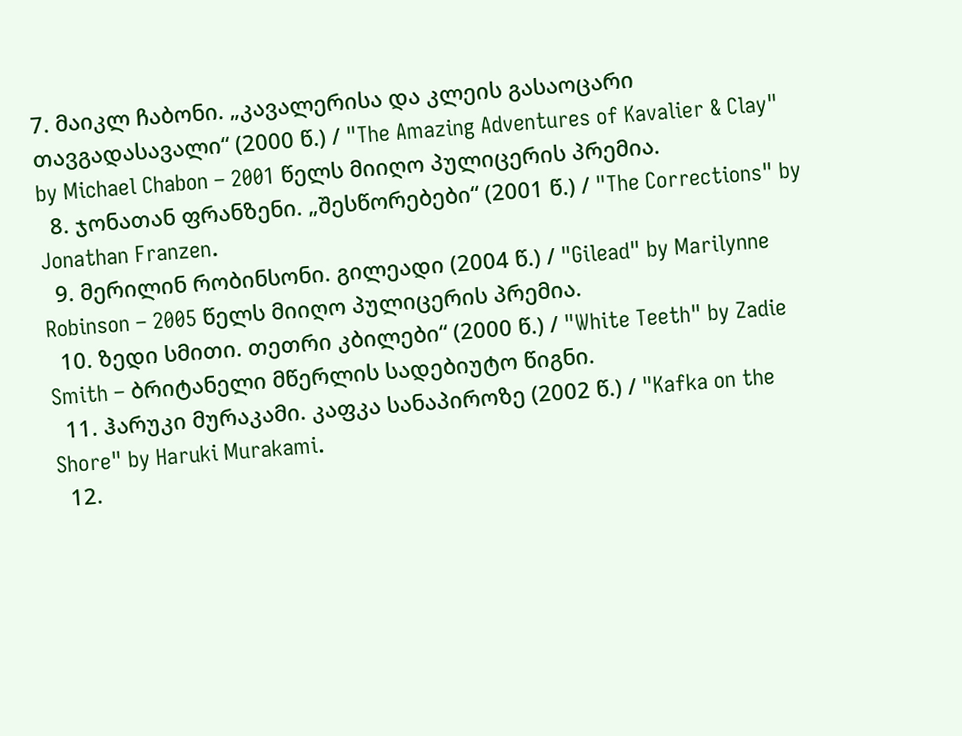7. მაიკლ ჩაბონი. „კავალერისა და კლეის გასაოცარი თავგადასავალი“ (2000 წ.) / "The Amazing Adventures of Kavalier & Clay" by Michael Chabon – 2001 წელს მიიღო პულიცერის პრემია.
  8. ჯონათან ფრანზენი. „შესწორებები“ (2001 წ.) / "The Corrections" by Jonathan Franzen.
  9. მერილინ რობინსონი. გილეადი (2004 წ.) / "Gilead" by Marilynne Robinson – 2005 წელს მიიღო პულიცერის პრემია.
  10. ზედი სმითი. თეთრი კბილები“ (2000 წ.) / "White Teeth" by Zadie Smith – ბრიტანელი მწერლის სადებიუტო წიგნი.
  11. ჰარუკი მურაკამი. კაფკა სანაპიროზე (2002 წ.) / "Kafka on the Shore" by Haruki Murakami.
  12.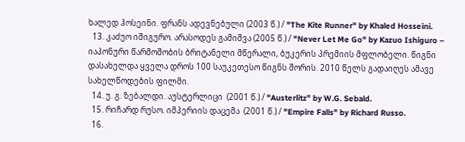ხალედ ჰოსეინი. ფრანს ადევნებული (2003 წ.) / "The Kite Runner" by Khaled Hosseini.
  13. კაძუო იშიგურო. არასოდეს გამიშვა (2005 წ.) / "Never Let Me Go" by Kazuo Ishiguro – იაპონური წარმოშობის ბრიტანელი მწერალი, ბუკერის პრემიის მფლობელი. წიგნი დასახელდა ყველა დროს 100 საუკეთესო წიგნს შორის. 2010 წელს გადაიღეს ამავე სახელწოდების ფილმი.
  14. უ. გ. ზებალდი. აუსტერლიცი  (2001 წ.) / "Austerlitz" by W.G. Sebald.
  15. რიჩარდ რუსო. იმპერიის დაცემა  (2001 წ.) / "Empire Falls" by Richard Russo.
  16.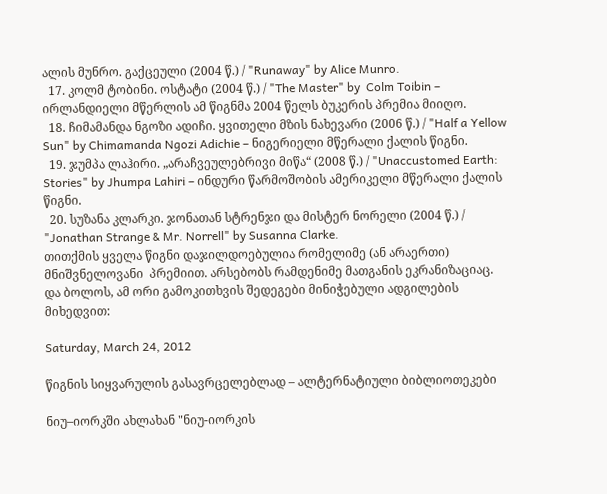ალის მუნრო. გაქცეული (2004 წ.) / "Runaway" by Alice Munro.
  17. კოლმ ტობინი. ოსტატი (2004 წ.) / "The Master" by  Colm Toibin – ირლანდიელი მწერლის ამ წიგნმა 2004 წელს ბუკერის პრემია მიიღო.
  18. ჩიმამანდა ნგოზი ადიჩი. ყვითელი მზის ნახევარი (2006 წ.) / "Half a Yellow Sun" by Chimamanda Ngozi Adichie – ნიგერიელი მწერალი ქალის წიგნი.
  19. ჯუმპა ლაჰირი. „არაჩვეულებრივი მიწა“ (2008 წ.) / "Unaccustomed Earth: Stories" by Jhumpa Lahiri – ინდური წარმოშობის ამერიკელი მწერალი ქალის წიგნი.
  20. სუზანა კლარკი. ჯონათან სტრენჯი და მისტერ ნორელი (2004 წ.) /  "Jonathan Strange & Mr. Norrell" by Susanna Clarke.
თითქმის ყველა წიგნი დაჯილდოებულია რომელიმე (ან არაერთი) მნიშვნელოვანი  პრემიით. არსებობს რამდენიმე მათგანის ეკრანიზაციაც. და ბოლოს, ამ ორი გამოკითხვის შედეგები მინიჭებული ადგილების მიხედვით:

Saturday, March 24, 2012

წიგნის სიყვარულის გასავრცელებლად – ალტერნატიული ბიბლიოთეკები

ნიუ–იორკში ახლახან "ნიუ-იორკის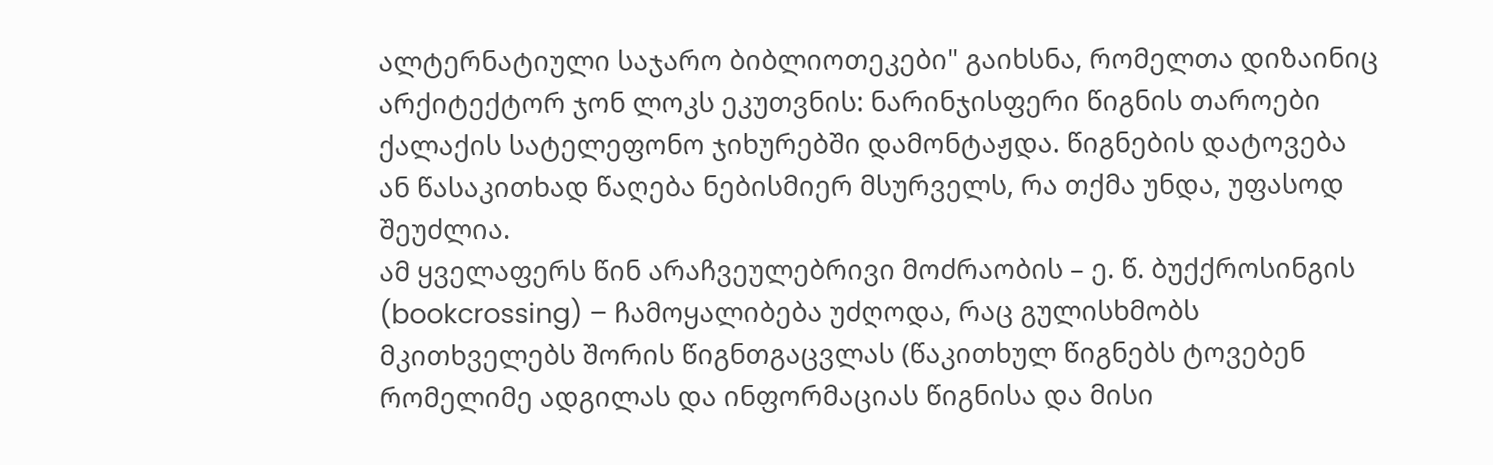ალტერნატიული საჯარო ბიბლიოთეკები" გაიხსნა, რომელთა დიზაინიც არქიტექტორ ჯონ ლოკს ეკუთვნის: ნარინჯისფერი წიგნის თაროები ქალაქის სატელეფონო ჯიხურებში დამონტაჟდა. წიგნების დატოვება ან წასაკითხად წაღება ნებისმიერ მსურველს, რა თქმა უნდა, უფასოდ შეუძლია.
ამ ყველაფერს წინ არაჩვეულებრივი მოძრაობის – ე. წ. ბუქქროსინგის (bookcrossing) – ჩამოყალიბება უძღოდა, რაც გულისხმობს მკითხველებს შორის წიგნთგაცვლას (წაკითხულ წიგნებს ტოვებენ რომელიმე ადგილას და ინფორმაციას წიგნისა და მისი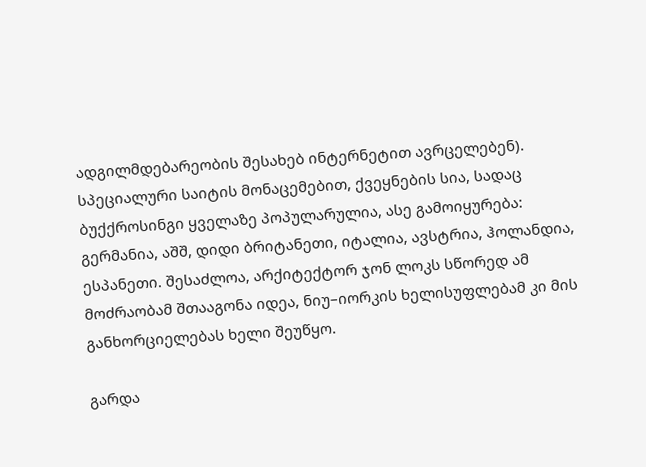ადგილმდებარეობის შესახებ ინტერნეტით ავრცელებენ). სპეციალური საიტის მონაცემებით, ქვეყნების სია, სადაც ბუქქროსინგი ყველაზე პოპულარულია, ასე გამოიყურება: გერმანია, აშშ, დიდი ბრიტანეთი, იტალია, ავსტრია, ჰოლანდია, ესპანეთი. შესაძლოა, არქიტექტორ ჯონ ლოკს სწორედ ამ მოძრაობამ შთააგონა იდეა, ნიუ–იორკის ხელისუფლებამ კი მის განხორციელებას ხელი შეუწყო.

გარდა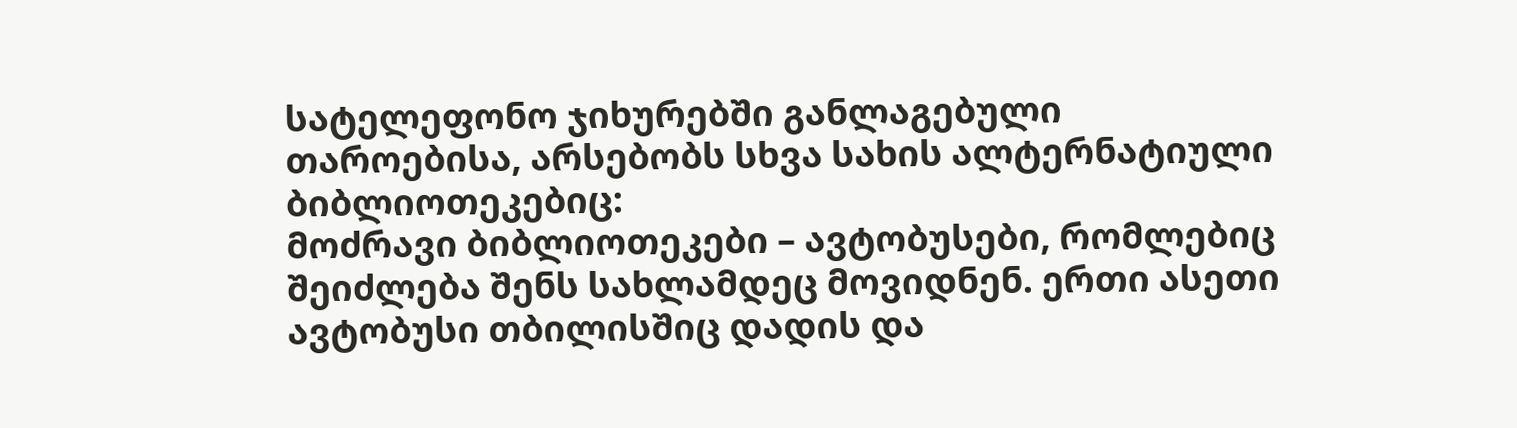სატელეფონო ჯიხურებში განლაგებული თაროებისა, არსებობს სხვა სახის ალტერნატიული ბიბლიოთეკებიც:
მოძრავი ბიბლიოთეკები – ავტობუსები, რომლებიც შეიძლება შენს სახლამდეც მოვიდნენ. ერთი ასეთი ავტობუსი თბილისშიც დადის და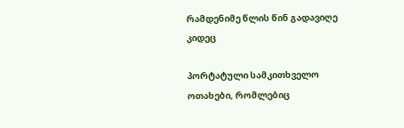რამდენიმე წლის წინ გადავიღე კიდეც

პორტატული სამკითხველო ოთახები, რომლებიც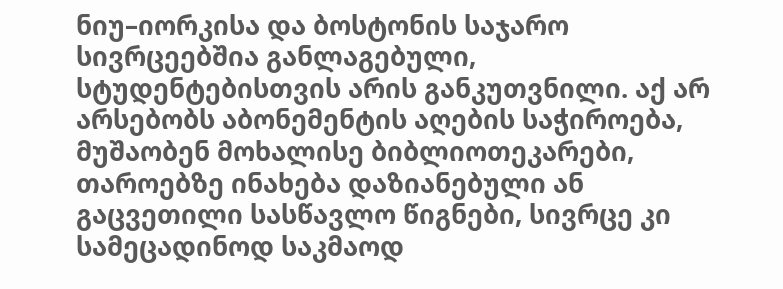ნიუ–იორკისა და ბოსტონის საჯარო სივრცეებშია განლაგებული, სტუდენტებისთვის არის განკუთვნილი. აქ არ არსებობს აბონემენტის აღების საჭიროება, მუშაობენ მოხალისე ბიბლიოთეკარები, თაროებზე ინახება დაზიანებული ან გაცვეთილი სასწავლო წიგნები, სივრცე კი სამეცადინოდ საკმაოდ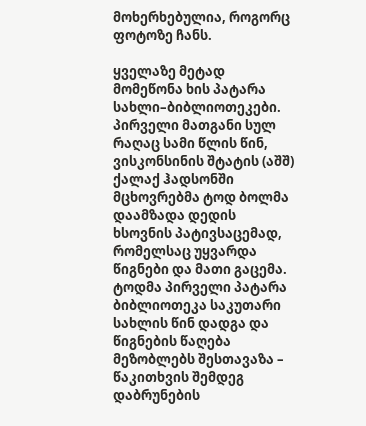მოხერხებულია, როგორც ფოტოზე ჩანს.

ყველაზე მეტად მომეწონა ხის პატარა სახლი–ბიბლიოთეკები. პირველი მათგანი სულ რაღაც სამი წლის წინ, ვისკონსინის შტატის (აშშ) ქალაქ ჰადსონში მცხოვრებმა ტოდ ბოლმა დაამზადა დედის ხსოვნის პატივსაცემად, რომელსაც უყვარდა წიგნები და მათი გაცემა. ტოდმა პირველი პატარა ბიბლიოთეკა საკუთარი სახლის წინ დადგა და წიგნების წაღება მეზობლებს შესთავაზა – წაკითხვის შემდეგ დაბრუნების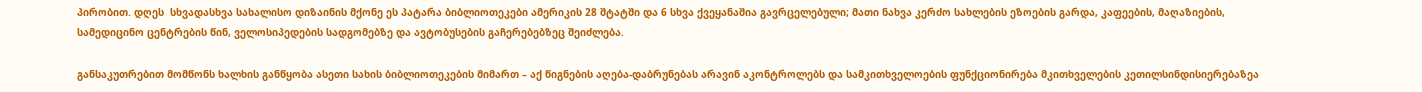პირობით. დღეს  სხვადასხვა სახალისო დიზაინის მქონე ეს პატარა ბიბლიოთეკები ამერიკის 28 შტატში და 6 სხვა ქვეყანაშია გავრცელებული; მათი ნახვა კერძო სახლების ეზოების გარდა, კაფეების, მაღაზიების, სამედიცინო ცენტრების წინ, ველოსიპედების სადგომებზე და ავტობუსების გაჩერებებზეც შეიძლება.

განსაკუთრებით მომწონს ხალხის განწყობა ასეთი სახის ბიბლიოთეკების მიმართ – აქ წიგნების აღება-დაბრუნებას არავინ აკონტროლებს და სამკითხველოების ფუნქციონირება მკითხველების კეთილსინდისიერებაზეა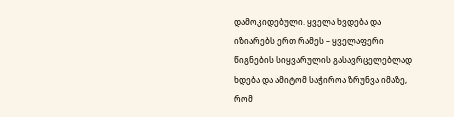დამოკიდებული. ყველა ხვდება და იზიარებს ერთ რამეს – ყველაფერი წიგნების სიყვარულის გასავრცელებლად ხდება და ამიტომ საჭიროა ზრუნვა იმაზე, რომ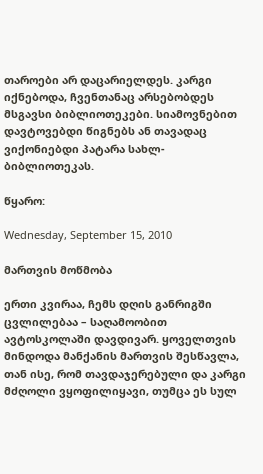თაროები არ დაცარიელდეს. კარგი იქნებოდა, ჩვენთანაც არსებობდეს მსგავსი ბიბლიოთეკები. სიამოვნებით დავტოვებდი წიგნებს ან თავადაც ვიქონიებდი პატარა სახლ-ბიბლიოთეკას.

წყარო:

Wednesday, September 15, 2010

მართვის მოწმობა

ერთი კვირაა, ჩემს დღის განრიგში ცვლილებაა – საღამოობით ავტოსკოლაში დავდივარ. ყოველთვის მინდოდა მანქანის მართვის შესწავლა, თან ისე, რომ თავდაჯერებული და კარგი მძღოლი ვყოფილიყავი, თუმცა ეს სულ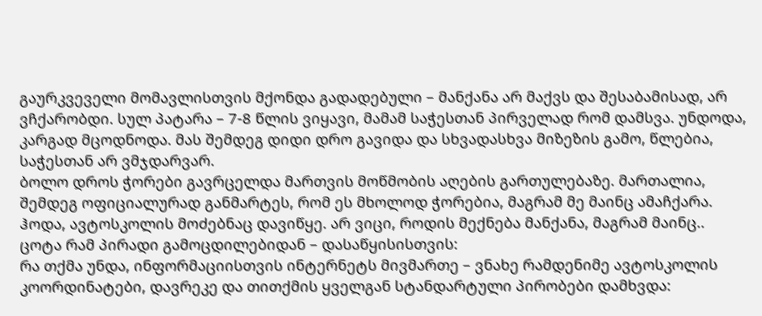გაურკვეველი მომავლისთვის მქონდა გადადებული – მანქანა არ მაქვს და შესაბამისად, არ ვჩქარობდი. სულ პატარა – 7-8 წლის ვიყავი, მამამ საჭესთან პირველად რომ დამსვა. უნდოდა, კარგად მცოდნოდა. მას შემდეგ დიდი დრო გავიდა და სხვადასხვა მიზეზის გამო, წლებია, საჭესთან არ ვმჯდარვარ.
ბოლო დროს ჭორები გავრცელდა მართვის მოწმობის აღების გართულებაზე. მართალია, შემდეგ ოფიციალურად განმარტეს, რომ ეს მხოლოდ ჭორებია, მაგრამ მე მაინც ამაჩქარა. ჰოდა, ავტოსკოლის მოძებნაც დავიწყე. არ ვიცი, როდის მექნება მანქანა, მაგრამ მაინც..
ცოტა რამ პირადი გამოცდილებიდან – დასაწყისისთვის:
რა თქმა უნდა, ინფორმაციისთვის ინტერნეტს მივმართე – ვნახე რამდენიმე ავტოსკოლის კოორდინატები, დავრეკე და თითქმის ყველგან სტანდარტული პირობები დამხვდა: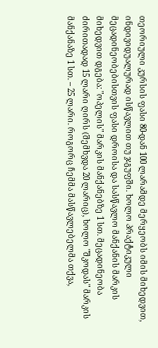თეორიული კურსის ფასი 80-დან 100 ლარამდე მერყეობს იმის მიხედვით, ინდივიდუალურად ისწავლით თუ ჯგუფში. ხოლო პრაქტიკული მეცადინეობებისთვის ფასი დროისა და სასწავლო მანქანის მარკის მიხედვით დგება: "ოპელის" მარკის მანქანებზე 1 სთ. მეცადინეობა ძირითადად 15 ლარი ღირს (შემხვდა 20 ლარიც), ხოლო "შკოდას" მარკის მანქანაზე 1 სთ. – 25 ლარი. როგორც ჩემმა მასწავლებელმა თქვა,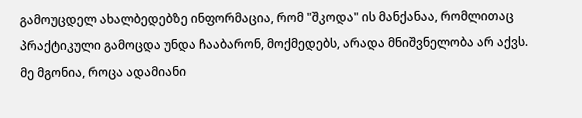გამოუცდელ ახალბედებზე ინფორმაცია, რომ "შკოდა" ის მანქანაა, რომლითაც პრაქტიკული გამოცდა უნდა ჩააბარონ, მოქმედებს, არადა მნიშვნელობა არ აქვს. მე მგონია, როცა ადამიანი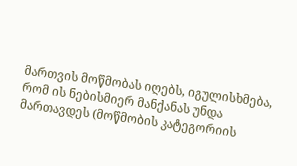მართვის მოწმობას იღებს, იგულისხმება, რომ ის ნებისმიერ მანქანას უნდა მართავდეს (მოწმობის კატეგორიის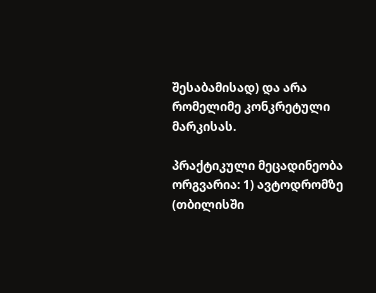შესაბამისად) და არა რომელიმე კონკრეტული მარკისას.

პრაქტიკული მეცადინეობა ორგვარია: 1) ავტოდრომზე (თბილისში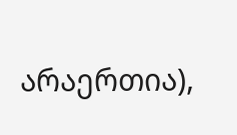არაერთია),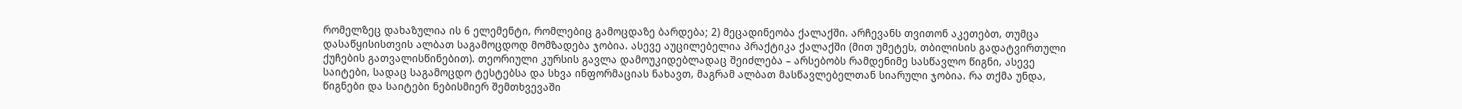რომელზეც დახაზულია ის 6 ელემენტი, რომლებიც გამოცდაზე ბარდება; 2) მეცადინეობა ქალაქში. არჩევანს თვითონ აკეთებთ, თუმცა დასაწყისისთვის ალბათ საგამოცდოდ მომზადება ჯობია. ასევე აუცილებელია პრაქტიკა ქალაქში (მით უმეტეს, თბილისის გადატვირთული ქუჩების გათვალისწინებით). თეორიული კურსის გავლა დამოუკიდებლადაც შეიძლება – არსებობს რამდენიმე სასწავლო წიგნი, ასევე საიტები, სადაც საგამოცდო ტესტებსა და სხვა ინფორმაციას ნახავთ, მაგრამ ალბათ მასწავლებელთან სიარული ჯობია. რა თქმა უნდა, წიგნები და საიტები ნებისმიერ შემთხვევაში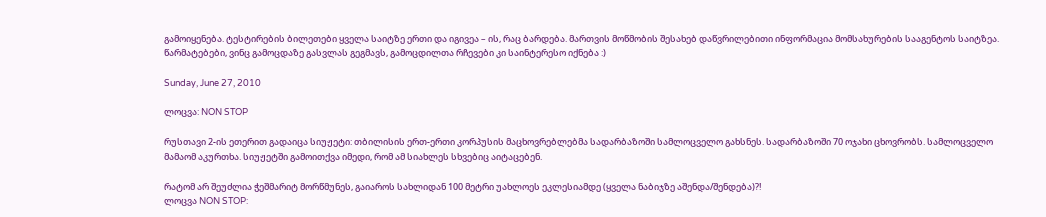გამოიყენება. ტესტირების ბილეთები ყველა საიტზე ერთი და იგივეა – ის, რაც ბარდება. მართვის მოწმობის შესახებ დაწვრილებითი ინფორმაცია მომსახურების სააგენტოს საიტზეა.
წარმატებები, ვინც გამოცდაზე გასვლას გეგმავს, გამოცდილთა რჩევები კი საინტერესო იქნება :)

Sunday, June 27, 2010

ლოცვა: NON STOP

რუსთავი 2-ის ეთერით გადაიცა სიუჟეტი: თბილისის ერთ-ერთი კორპუსის მაცხოვრებლებმა სადარბაზოში სამლოცველო გახსნეს. სადარბაზოში 70 ოჯახი ცხოვრობს. სამლოცველო მამაომ აკურთხა. სიუჟეტში გამოითქვა იმედი, რომ ამ სიახლეს სხვებიც აიტაცებენ.

რატომ არ შეუძლია ჭეშმარიტ მორწმუნეს, გაიაროს სახლიდან 100 მეტრი უახლოეს ეკლესიამდე (ყველა ნაბიჯზე აშენდა/შენდება)?!
ლოცვა NON STOP: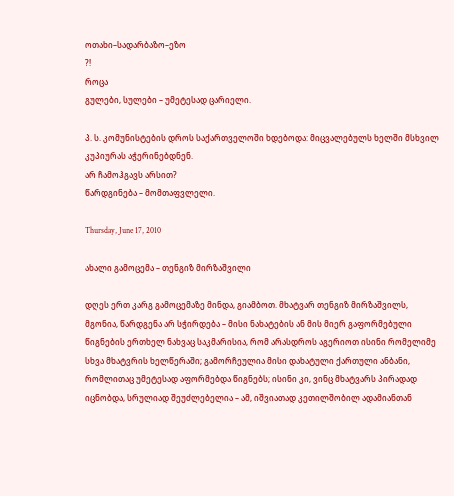ოთახი–სადარბაზო–ეზო
?!
როცა
გულები, სულები – უმეტესად ცარიელი.

პ. ს. კომუნისტების დროს საქართველოში ხდებოდა: მიცვალებულს ხელში მსხვილ კუპიურას აჭერინებდნენ.
არ ჩამოჰგავს არსით?
წარდგინება – მომთაფვლელი.

Thursday, June 17, 2010

ახალი გამოცემა – თენგიზ მირზაშვილი

დღეს ერთ კარგ გამოცემაზე მინდა, გიამბოთ. მხატვარ თენგიზ მირზაშვილს, მგონია, წარდგენა არ სჭირდება – მისი ნახატების ან მის მიერ გაფორმებული წიგნების ერთხელ ნახვაც საკმარისია, რომ არასდროს აგერიოთ ისინი რომელიმე სხვა მხატვრის ხელწერაში; გამორჩეულია მისი დახატული ქართული ანბანი, რომლითაც უმეტესად აფორმებდა წიგნებს; ისინი კი, ვინც მხატვარს პირადად იცნობდა, სრულიად შეუძლებელია – ამ, იშვიათად კეთილშობილ ადამიანთან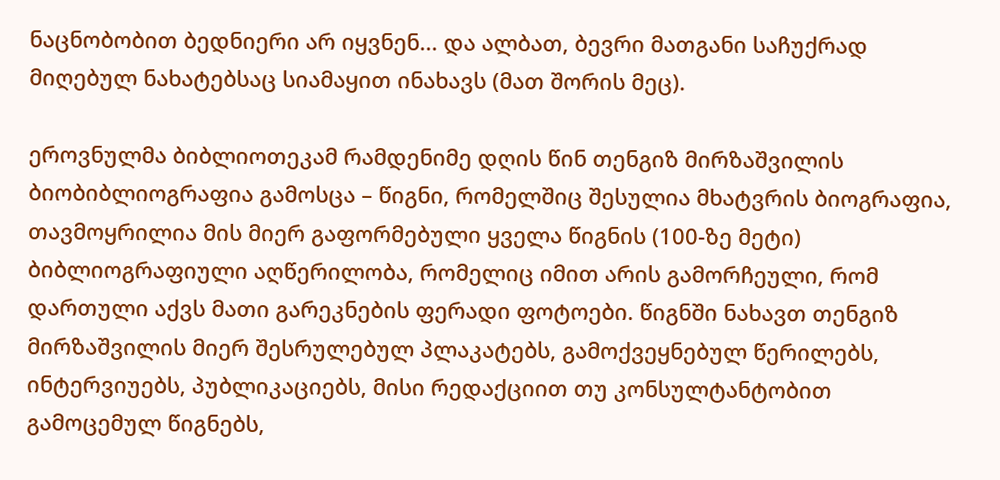ნაცნობობით ბედნიერი არ იყვნენ... და ალბათ, ბევრი მათგანი საჩუქრად მიღებულ ნახატებსაც სიამაყით ინახავს (მათ შორის მეც).

ეროვნულმა ბიბლიოთეკამ რამდენიმე დღის წინ თენგიზ მირზაშვილის ბიობიბლიოგრაფია გამოსცა – წიგნი, რომელშიც შესულია მხატვრის ბიოგრაფია, თავმოყრილია მის მიერ გაფორმებული ყველა წიგნის (100-ზე მეტი) ბიბლიოგრაფიული აღწერილობა, რომელიც იმით არის გამორჩეული, რომ დართული აქვს მათი გარეკნების ფერადი ფოტოები. წიგნში ნახავთ თენგიზ მირზაშვილის მიერ შესრულებულ პლაკატებს, გამოქვეყნებულ წერილებს, ინტერვიუებს, პუბლიკაციებს, მისი რედაქციით თუ კონსულტანტობით გამოცემულ წიგნებს,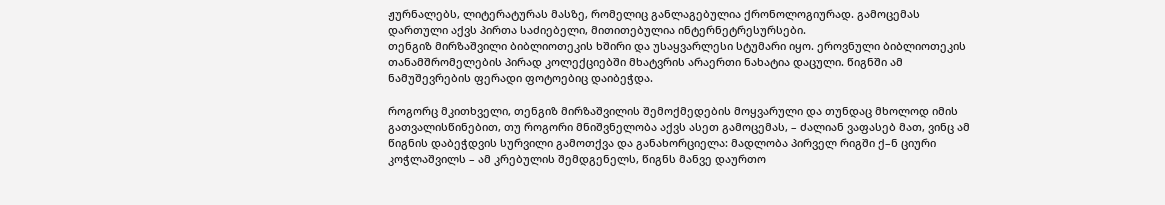ჟურნალებს, ლიტერატურას მასზე, რომელიც განლაგებულია ქრონოლოგიურად. გამოცემას დართული აქვს პირთა საძიებელი, მითითებულია ინტერნეტრესურსები.
თენგიზ მირზაშვილი ბიბლიოთეკის ხშირი და უსაყვარლესი სტუმარი იყო. ეროვნული ბიბლიოთეკის თანამშრომელების პირად კოლექციებში მხატვრის არაერთი ნახატია დაცული. წიგნში ამ ნამუშევრების ფერადი ფოტოებიც დაიბეჭდა.

როგორც მკითხველი, თენგიზ მირზაშვილის შემოქმედების მოყვარული და თუნდაც მხოლოდ იმის გათვალისწინებით, თუ როგორი მნიშვნელობა აქვს ასეთ გამოცემას, – ძალიან ვაფასებ მათ, ვინც ამ წიგნის დაბეჭდვის სურვილი გამოთქვა და განახორციელა: მადლობა პირველ რიგში ქ–ნ ციური კოჭლაშვილს – ამ კრებულის შემდგენელს, წიგნს მანვე დაურთო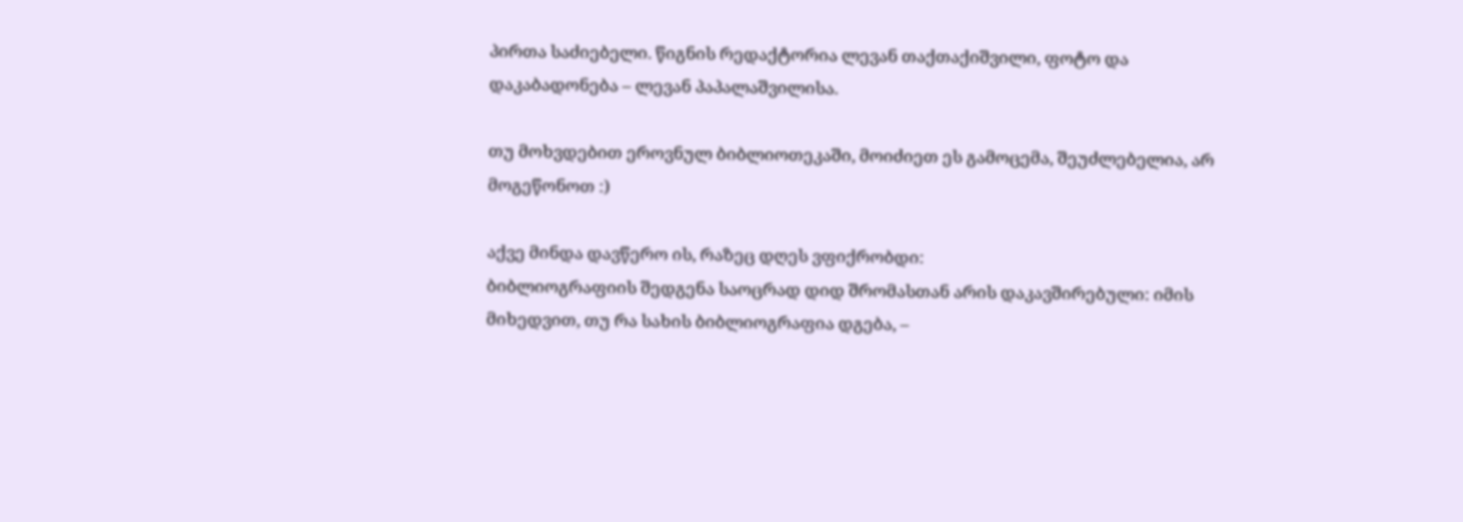პირთა საძიებელი. წიგნის რედაქტორია ლევან თაქთაქიშვილი, ფოტო და დაკაბადონება – ლევან პაპალაშვილისა.

თუ მოხვდებით ეროვნულ ბიბლიოთეკაში, მოიძიეთ ეს გამოცემა, შეუძლებელია, არ მოგეწონოთ :)

აქვე მინდა დავწერო ის, რაზეც დღეს ვფიქრობდი:
ბიბლიოგრაფიის შედგენა საოცრად დიდ შრომასთან არის დაკავშირებული: იმის მიხედვით, თუ რა სახის ბიბლიოგრაფია დგება, –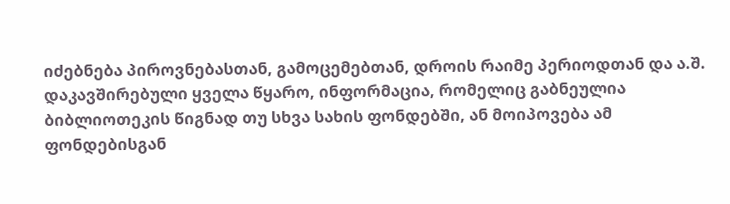იძებნება პიროვნებასთან, გამოცემებთან, დროის რაიმე პერიოდთან და ა.შ. დაკავშირებული ყველა წყარო, ინფორმაცია, რომელიც გაბნეულია ბიბლიოთეკის წიგნად თუ სხვა სახის ფონდებში, ან მოიპოვება ამ ფონდებისგან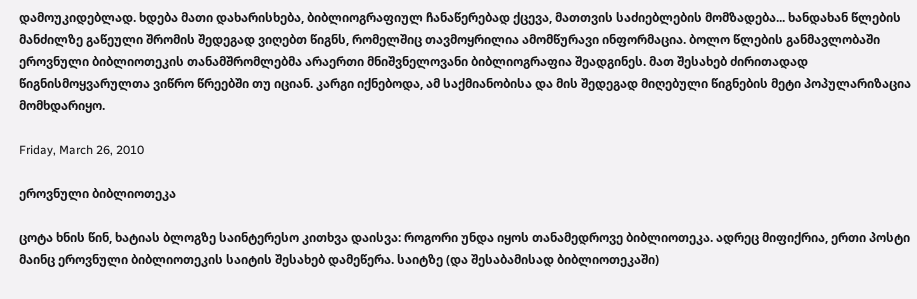დამოუკიდებლად. ხდება მათი დახარისხება, ბიბლიოგრაფიულ ჩანაწერებად ქცევა, მათთვის საძიებლების მომზადება... ხანდახან წლების მანძილზე გაწეული შრომის შედეგად ვიღებთ წიგნს, რომელშიც თავმოყრილია ამომწურავი ინფორმაცია. ბოლო წლების განმავლობაში ეროვნული ბიბლიოთეკის თანამშრომლებმა არაერთი მნიშვნელოვანი ბიბლიოგრაფია შეადგინეს. მათ შესახებ ძირითადად წიგნისმოყვარულთა ვიწრო წრეებში თუ იციან. კარგი იქნებოდა, ამ საქმიანობისა და მის შედეგად მიღებული წიგნების მეტი პოპულარიზაცია მომხდარიყო.

Friday, March 26, 2010

ეროვნული ბიბლიოთეკა

ცოტა ხნის წინ, ხატიას ბლოგზე საინტერესო კითხვა დაისვა: როგორი უნდა იყოს თანამედროვე ბიბლიოთეკა. ადრეც მიფიქრია, ერთი პოსტი მაინც ეროვნული ბიბლიოთეკის საიტის შესახებ დამეწერა. საიტზე (და შესაბამისად ბიბლიოთეკაში)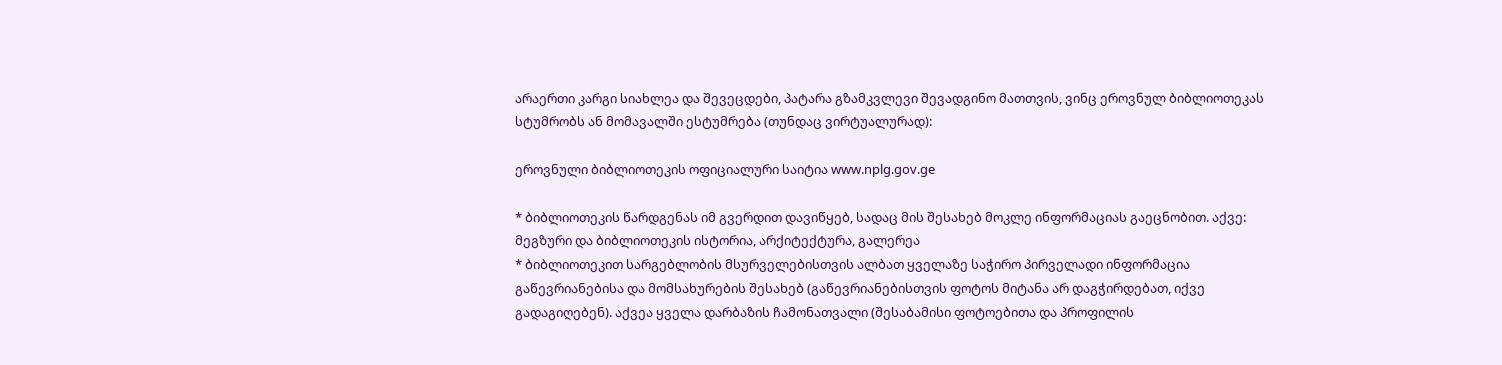არაერთი კარგი სიახლეა და შევეცდები, პატარა გზამკვლევი შევადგინო მათთვის, ვინც ეროვნულ ბიბლიოთეკას სტუმრობს ან მომავალში ესტუმრება (თუნდაც ვირტუალურად):

ეროვნული ბიბლიოთეკის ოფიციალური საიტია www.nplg.gov.ge

* ბიბლიოთეკის წარდგენას იმ გვერდით დავიწყებ, სადაც მის შესახებ მოკლე ინფორმაციას გაეცნობით. აქვე: მეგზური და ბიბლიოთეკის ისტორია, არქიტექტურა, გალერეა
* ბიბლიოთეკით სარგებლობის მსურველებისთვის ალბათ ყველაზე საჭირო პირველადი ინფორმაცია გაწევრიანებისა და მომსახურების შესახებ (გაწევრიანებისთვის ფოტოს მიტანა არ დაგჭირდებათ, იქვე გადაგიღებენ). აქვეა ყველა დარბაზის ჩამონათვალი (შესაბამისი ფოტოებითა და პროფილის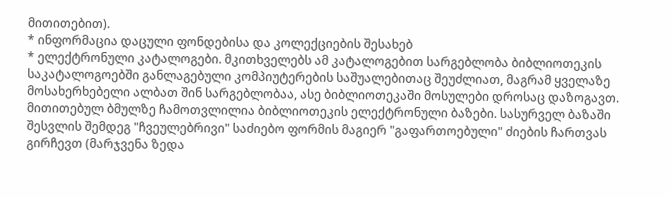მითითებით).
* ინფორმაცია დაცული ფონდებისა და კოლექციების შესახებ
* ელექტრონული კატალოგები. მკითხველებს ამ კატალოგებით სარგებლობა ბიბლიოთეკის საკატალოგოებში განლაგებული კომპიუტერების საშუალებითაც შეუძლიათ, მაგრამ ყველაზე მოსახერხებელი ალბათ შინ სარგებლობაა, ასე ბიბლიოთეკაში მოსულები დროსაც დაზოგავთ. მითითებულ ბმულზე ჩამოთვლილია ბიბლიოთეკის ელექტრონული ბაზები. სასურველ ბაზაში შესვლის შემდეგ "ჩვეულებრივი" საძიებო ფორმის მაგიერ "გაფართოებული" ძიების ჩართვას გირჩევთ (მარჯვენა ზედა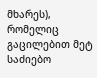მხარეს), რომელიც გაცილებით მეტ საძიებო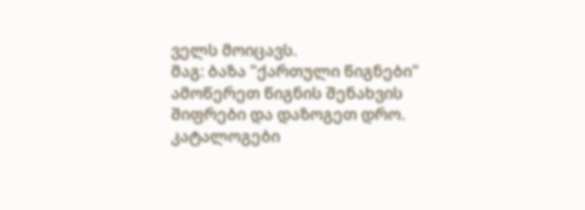ველს მოიცავს.
მაგ: ბაზა "ქართული წიგნები"
ამოწერეთ წიგნის შენახვის შიფრები და დაზოგეთ დრო.
კატალოგები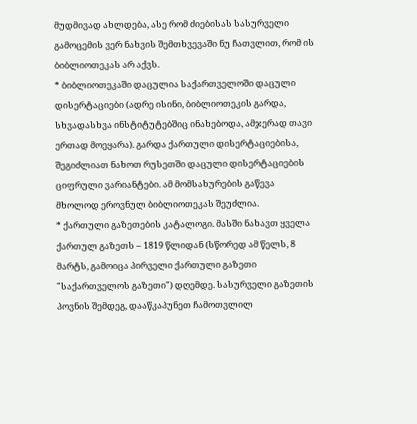მუდმივად ახლდება, ასე რომ ძიებისას სასურველი გამოცემის ვერ ნახვის შემთხვევაში ნუ ჩათვლით, რომ ის ბიბლიოთეკას არ აქვს.
* ბიბლიოთეკაში დაცულია საქართველოში დაცული დისერტაციები (ადრე ისინი, ბიბლიოთეკის გარდა, სხვადასხვა ინსტიტუტებშიც ინახებოდა, ამჯერად თავი ერთად მოეყარა). გარდა ქართული დისერტაციებისა, შეგიძლიათ ნახოთ რუსეთში დაცული დისერტაციების ციფრული ვარიანტები. ამ მომსახურების გაწევა მხოლოდ ეროვნულ ბიბლიოთეკას შეუძლია.
* ქართული გაზეთების კატალოგი. მასში ნახავთ ყველა ქართულ გაზეთს – 1819 წლიდან (სწორედ ამ წელს, 8 მარტს, გამოიცა პირველი ქართული გაზეთი "საქართველოს გაზეთი") დღემდე. სასურველი გაზეთის პოვნის შემდეგ, დააწკაპუნეთ ჩამოთვლილ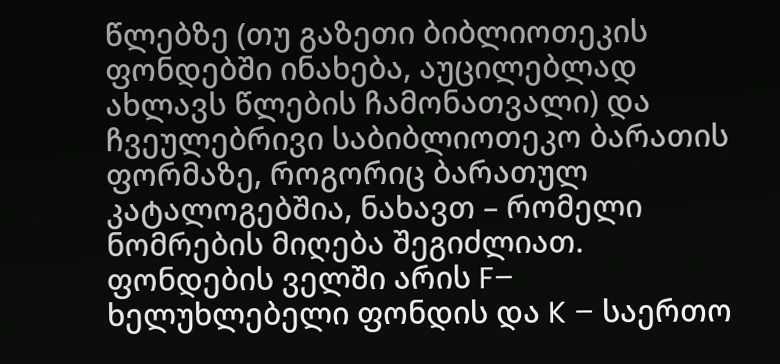წლებზე (თუ გაზეთი ბიბლიოთეკის ფონდებში ინახება, აუცილებლად ახლავს წლების ჩამონათვალი) და ჩვეულებრივი საბიბლიოთეკო ბარათის ფორმაზე, როგორიც ბარათულ კატალოგებშია, ნახავთ – რომელი ნომრების მიღება შეგიძლიათ. ფონდების ველში არის F– ხელუხლებელი ფონდის და K – საერთო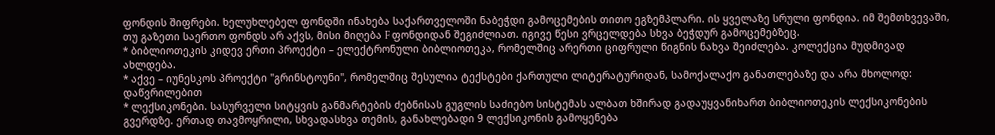ფონდის შიფრები. ხელუხლებელ ფონდში ინახება საქართველოში ნაბეჭდი გამოცემების თითო ეგზემპლარი. ის ყველაზე სრული ფონდია. იმ შემთხვევაში, თუ გაზეთი საერთო ფონდს არ აქვს, მისი მიღება F ფონდიდან შეგიძლიათ. იგივე წესი ვრცელდება სხვა ბეჭდურ გამოცემებზეც.
* ბიბლიოთეკის კიდევ ერთი პროექტი – ელექტრონული ბიბლიოთეკა, რომელშიც არერთი ციფრული წიგნის ნახვა შეიძლება. კოლექცია მუდმივად ახლდება.
* აქვე – იუნესკოს პროექტი "გრინსტოუნი", რომელშიც შესულია ტექსტები ქართული ლიტერატურიდან, სამოქალაქო განათლებაზე და არა მხოლოდ: დაწვრილებით
* ლექსიკონები. სასურველი სიტყვის განმარტების ძებნისას გუგლის საძიებო სისტემას ალბათ ხშირად გადაუყვანიხართ ბიბლიოთეკის ლექსიკონების გვერდზე. ერთად თავმოყრილი, სხვადასხვა თემის, განახლებადი 9 ლექსიკონის გამოყენება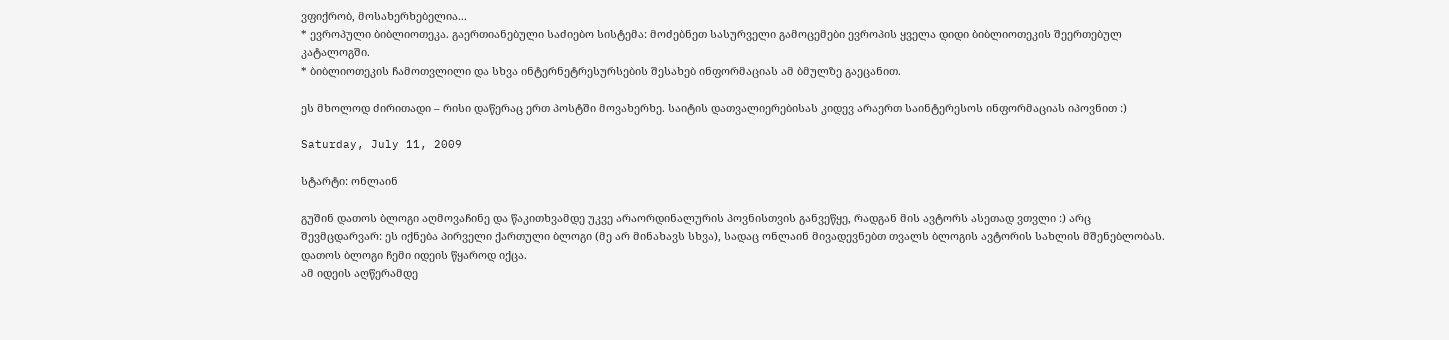ვფიქრობ, მოსახერხებელია...
* ევროპული ბიბლიოთეკა. გაერთიანებული საძიებო სისტემა: მოძებნეთ სასურველი გამოცემები ევროპის ყველა დიდი ბიბლიოთეკის შეერთებულ კატალოგში.
* ბიბლიოთეკის ჩამოთვლილი და სხვა ინტერნეტრესურსების შესახებ ინფორმაციას ამ ბმულზე გაეცანით.

ეს მხოლოდ ძირითადი – რისი დაწერაც ერთ პოსტში მოვახერხე. საიტის დათვალიერებისას კიდევ არაერთ საინტერესოს ინფორმაციას იპოვნით :)

Saturday, July 11, 2009

სტარტი: ონლაინ

გუშინ დათოს ბლოგი აღმოვაჩინე და წაკითხვამდე უკვე არაორდინალურის პოვნისთვის განვეწყე, რადგან მის ავტორს ასეთად ვთვლი :) არც შევმცდარვარ: ეს იქნება პირველი ქართული ბლოგი (მე არ მინახავს სხვა), სადაც ონლაინ მივადევნებთ თვალს ბლოგის ავტორის სახლის მშენებლობას. დათოს ბლოგი ჩემი იდეის წყაროდ იქცა.
ამ იდეის აღწერამდე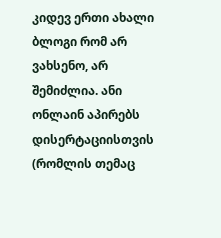კიდევ ერთი ახალი ბლოგი რომ არ ვახსენო, არ შემიძლია. ანი ონლაინ აპირებს დისერტაციისთვის (რომლის თემაც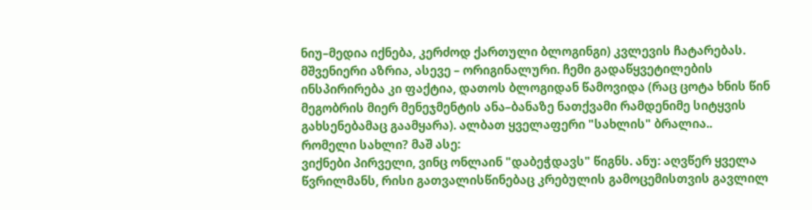ნიუ–მედია იქნება, კერძოდ ქართული ბლოგინგი) კვლევის ჩატარებას. მშვენიერი აზრია, ასევე – ორიგინალური. ჩემი გადაწყვეტილების ინსპირირება კი ფაქტია, დათოს ბლოგიდან წამოვიდა (რაც ცოტა ხნის წინ მეგობრის მიერ მენეჯმენტის ანა–ბანაზე ნათქვამი რამდენიმე სიტყვის გახსენებამაც გაამყარა). ალბათ ყველაფერი "სახლის" ბრალია..
რომელი სახლი? მაშ ასე:
ვიქნები პირველი, ვინც ონლაინ "დაბეჭდავს" წიგნს. ანუ: აღვწერ ყველა წვრილმანს, რისი გათვალისწინებაც კრებულის გამოცემისთვის გავლილ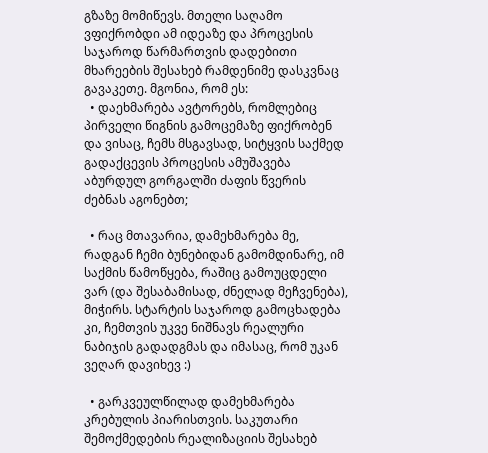გზაზე მომიწევს. მთელი საღამო ვფიქრობდი ამ იდეაზე და პროცესის საჯაროდ წარმართვის დადებითი მხარეების შესახებ რამდენიმე დასკვნაც გავაკეთე. მგონია, რომ ეს:
  • დაეხმარება ავტორებს, რომლებიც პირველი წიგნის გამოცემაზე ფიქრობენ და ვისაც, ჩემს მსგავსად, სიტყვის საქმედ გადაქცევის პროცესის ამუშავება აბურდულ გორგალში ძაფის წვერის ძებნას აგონებთ;

  • რაც მთავარია, დამეხმარება მე, რადგან ჩემი ბუნებიდან გამომდინარე, იმ საქმის წამოწყება, რაშიც გამოუცდელი ვარ (და შესაბამისად, ძნელად მეჩვენება), მიჭირს. სტარტის საჯაროდ გამოცხადება კი, ჩემთვის უკვე ნიშნავს რეალური ნაბიჯის გადადგმას და იმასაც, რომ უკან ვეღარ დავიხევ :)

  • გარკვეულწილად დამეხმარება კრებულის პიარისთვის. საკუთარი შემოქმედების რეალიზაციის შესახებ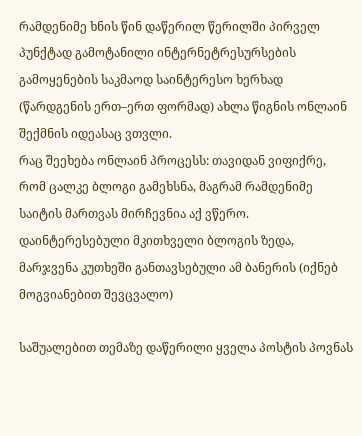რამდენიმე ხნის წინ დაწერილ წერილში პირველ პუნქტად გამოტანილი ინტერნეტრესურსების გამოყენების საკმაოდ საინტერესო ხერხად (წარდგენის ერთ–ერთ ფორმად) ახლა წიგნის ონლაინ შექმნის იდეასაც ვთვლი.
რაც შეეხება ონლაინ პროცესს: თავიდან ვიფიქრე, რომ ცალკე ბლოგი გამეხსნა, მაგრამ რამდენიმე საიტის მართვას მირჩევნია აქ ვწერო. დაინტერესებული მკითხველი ბლოგის ზედა, მარჯვენა კუთხეში განთავსებული ამ ბანერის (იქნებ მოგვიანებით შევცვალო)

საშუალებით თემაზე დაწერილი ყველა პოსტის პოვნას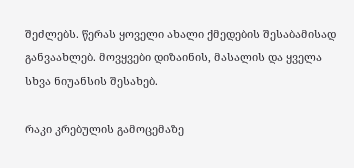შეძლებს. წერას ყოველი ახალი ქმედების შესაბამისად განვაახლებ. მოვყვები დიზაინის, მასალის და ყველა სხვა ნიუანსის შესახებ.

რაკი კრებულის გამოცემაზე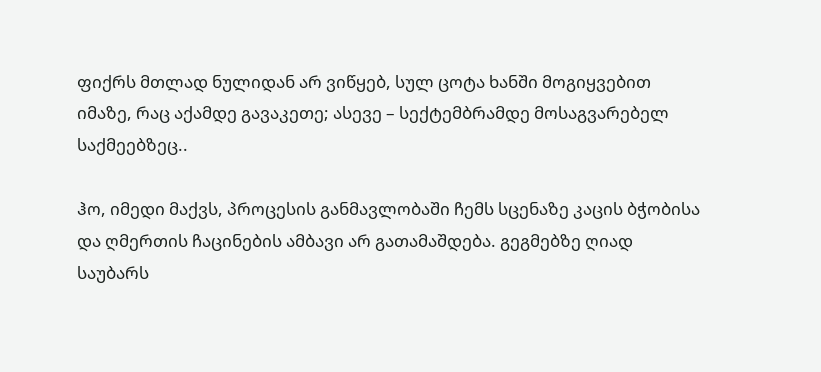ფიქრს მთლად ნულიდან არ ვიწყებ, სულ ცოტა ხანში მოგიყვებით იმაზე, რაც აქამდე გავაკეთე; ასევე – სექტემბრამდე მოსაგვარებელ საქმეებზეც..

ჰო, იმედი მაქვს, პროცესის განმავლობაში ჩემს სცენაზე კაცის ბჭობისა და ღმერთის ჩაცინების ამბავი არ გათამაშდება. გეგმებზე ღიად საუბარს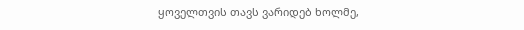ყოველთვის თავს ვარიდებ ხოლმე,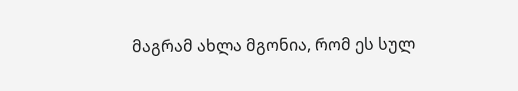მაგრამ ახლა მგონია, რომ ეს სულ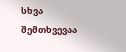სხვა შემთხვევაა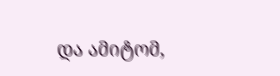და ამიტომ,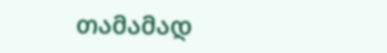თამამად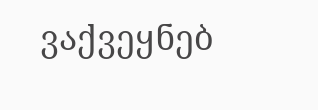ვაქვეყნებ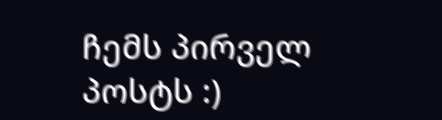ჩემს პირველ პოსტს :)